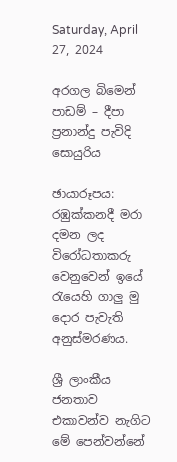Saturday, April 27, 2024

අරගල බිමෙන් පාඩම් – දීපා ප්‍රනාන්දු පැවිදි සොයුරිය

ඡායාරූපය: රඹුක්කනදී මරා දමන ලද විරෝධතාකරු වෙනුවෙන් ඉයේ රැයෙහි ගාලු මු දොර පැවැති අනුස්මරණය.

ශ්‍රී ලාංකීය ජනතාව එකාවන්ව නැගිට මේ පෙන්වන්නේ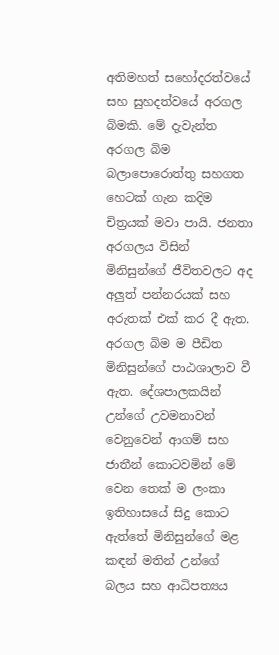අතිමහත් සහෝදරත්වයේ සහ සුහදත්වයේ අරගල බිමකි. මේ දැවැන්ත අරගල බිම බලාපොරොත්තු සහගත හෙටක් ගැන කදිම චිත්‍රයක් මවා පායි. ජනතා අරගලය විසින් මිනිසුන්ගේ ජීවිතවලට අද අලුත් පන්නරයක් සහ අරුතක් එක් කර දී ඇත. අරගල බිම ම පීඩිත මිනිසුන්ගේ පාඨශාලාව වී ඇත. දේශපාලකයින් උන්ගේ උවමනාවන් වෙනුවෙන් ආගම් සහ ජාතීන් කොටවමින් මේ වෙන තෙක් ම ලංකා ඉතිහාසයේ සිදු කොට ඇත්තේ මිනිසුන්ගේ මළ කඳන් මතින් උන්ගේ බලය සහ ආධිපත්‍යය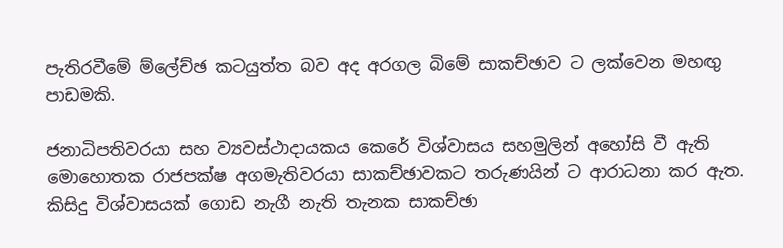පැතිරවීමේ ම්ලේච්ඡ කටයුත්ත බව අද අරගල බිමේ සාකච්ඡාව ට ලක්වෙන මහඟු පාඩමකි.

ජනාධිපතිවරයා සහ ව්‍යවස්ථාදායකය කෙරේ විශ්වාසය සහමුලින් අහෝසි වී ඇති මොහොතක රාජපක්ෂ අගමැතිවරයා සාකච්ඡාවකට තරුණයින් ට ආරාධනා කර ඇත. කිසිදු විශ්වාසයක් ගොඩ නැගී නැති තැනක සාකච්ඡා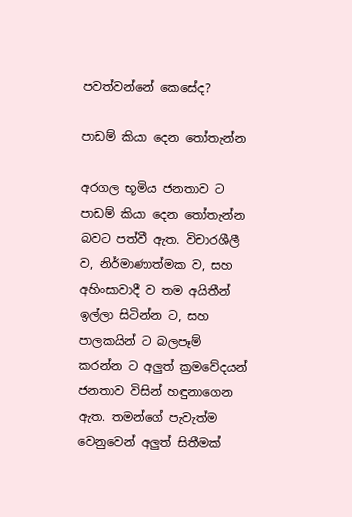පවත්වන්නේ කෙසේද?

පාඩම් කියා දෙන තෝතැන්න

අරගල භූමිය ජනතාව ට පාඩම් කියා දෙන තෝතැන්න බවට පත්වී ඇත. විචාරශීලී ව, නිර්මාණාත්මක ව, සහ අහිංසාවාදී ව තම අයිතීන් ඉල්ලා සිටින්න ට, සහ පාලකයින් ට බලපෑම් කරන්න ට අලුත් ක්‍රමවේදයන් ජනතාව විසින් හඳුනාගෙන ඇත. තමන්ගේ පැවැත්ම වෙනුවෙන් අලුත් සිතීමක්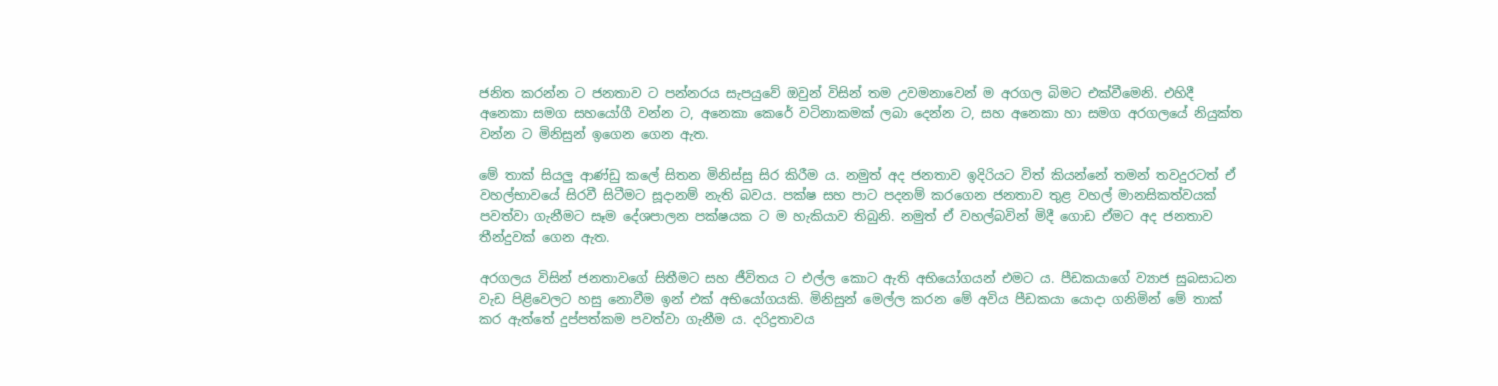ජනිත කරන්න ට ජනතාව ට පන්නරය සැපයුවේ ඔවුන් විසින් තම උවමනාවෙන් ම අරගල බිමට එක්වීමෙනි. එහිදී අනෙකා සමග සහයෝගී වන්න ට, අනෙකා කෙරේ වටිනාකමක් ලබා දෙන්න ට, සහ අනෙකා හා සමග අරගලයේ නියුක්ත වන්න ට මිනිසුන් ඉගෙන ගෙන ඇත.

මේ තාක් සියලු ආණ්ඩු කලේ සිතන මිනිස්සු සිර කිරීම ය. නමුත් අද ජනතාව ඉදිරියට විත් කියන්නේ තමන් තවදුරටත් ඒ වහල්භාවයේ සිරවී සිටීමට සූදානම් නැති බවය. පක්ෂ සහ පාට පදනම් කරගෙන ජනතාව තුළ වහල් මානසිකත්වයක් පවත්වා ගැනීමට සෑම දේශපාලන පක්ෂයක ට ම හැකියාව තිබුනි. නමුත් ඒ වහල්බවින් මිදී ගොඩ ඒමට අද ජනතාව තීන්දුවක් ගෙන ඇත.

අරගලය විසින් ජනතාවගේ සිතීමට සහ ජීවිතය ට එල්ල කොට ඇති අභියෝගයන් එමට ය. පීඩකයාගේ ව්‍යාජ සුබසාධන වැඩ පිළිවෙලට හසු නොවීම ඉන් එක් අභියෝගයකි. මිනිසුන් මෙල්ල කරන මේ අවිය පීඩකයා යොදා ගනිමින් මේ තාක් කර ඇත්තේ දුප්පත්කම පවත්වා ගැනීම ය. දරිද්‍රතාවය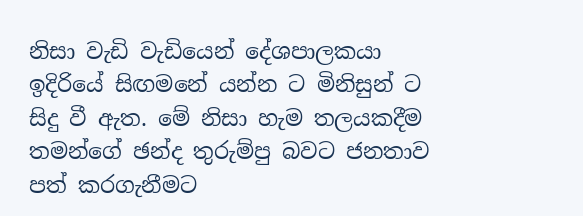නිසා වැඩි වැඩියෙන් දේශපාලකයා ඉදිරියේ සිඟමනේ යන්න ට මිනිසුන් ට සිදු වී ඇත. මේ නිසා හැම තලයකදීම තමන්ගේ ඡන්ද තුරුම්පු බවට ජනතාව පත් කරගැනීමට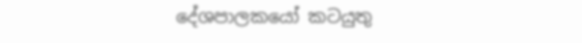දේශපාලකයෝ කටයුතු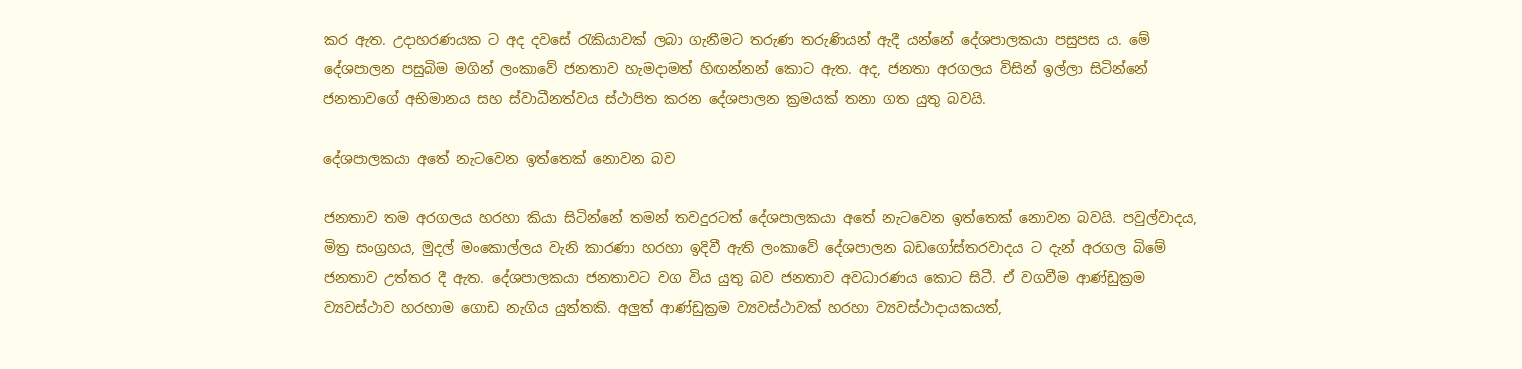කර ඇත. උදාහරණයක ට අද දවසේ රැකියාවක් ලබා ගැනීමට තරුණ තරුණියන් ඇදී යන්නේ දේශපාලකයා පසුපස ය. මේ දේශපාලන පසුබිම මගින් ලංකාවේ ජනතාව හැමදාමත් හිඟන්නන් කොට ඇත. අද, ජනතා අරගලය විසින් ඉල්ලා සිටින්නේ ජනතාවගේ අභිමානය සහ ස්වාධීනත්වය ස්ථාපිත කරන දේශපාලන ක්‍රමයක් තනා ගත යුතු බවයි.

දේශපාලකයා අතේ නැටවෙන ඉත්තෙක් නොවන බව

ජනතාව තම අරගලය හරහා කියා සිටින්නේ තමන් තවදුරටත් දේශපාලකයා අතේ නැටවෙන ඉත්තෙක් නොවන බවයි. පවුල්වාදය, මිත්‍ර සංග්‍රහය, මුදල් මංකොල්ලය වැනි කාරණා හරහා ඉදිවී ඇති ලංකාවේ දේශපාලන බඩගෝස්තරවාදය ට දැන් අරගල බිමේ ජනතාව උත්තර දී ඇත. දේශපාලකයා ජනතාවට වග විය යුතු බව ජනතාව අවධාරණය කොට සිටී. ඒ වගවීම ආණ්ඩුක්‍රම ව්‍යවස්ථාව හරහාම ගොඩ නැගිය යුත්තකි. අලුත් ආණ්ඩුක්‍රම ව්‍යවස්ථාවක් හරහා ව්‍යවස්ථාදායකයත්,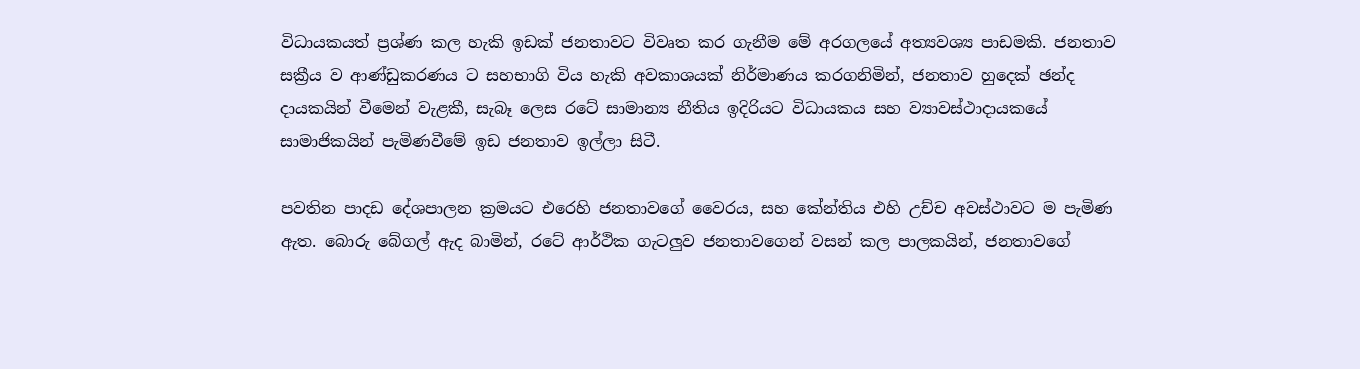විධායකයත් ප්‍රශ්ණ කල හැකි ඉඩක් ජනතාවට විවෘත කර ගැනීම මේ අරගලයේ අත්‍යවශ්‍ය පාඩමකි. ජනතාව සක්‍රීය ව ආණ්ඩුකරණය ට සහභාගි විය හැකි අවකාශයක් නිර්මාණය කරගනිමින්, ජනතාව හුදෙක් ඡන්ද දායකයින් වීමෙන් වැළකී, සැබෑ ලෙස රටේ සාමාන්‍ය නීතිය ඉදිරියට විධායකය සහ ව්‍යාවස්ථාදායකයේ සාමාජිකයින් පැමිණවීමේ ඉඩ ජනතාව ඉල්ලා සිටී.

පවතින පාදඩ දේශපාලන ක්‍රමයට එරෙහි ජනතාවගේ වෛරය, සහ කේන්තිය එහි උච්ච අවස්ථාවට ම පැමිණ ඇත. බොරු බේගල් ඇද බාමින්, රටේ ආර්ථික ගැටලුව ජනතාවගෙන් වසන් කල පාලකයින්, ජනතාවගේ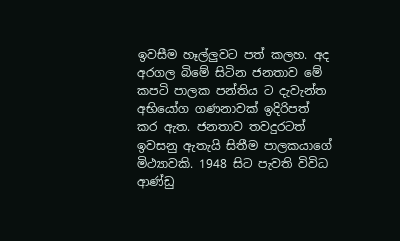ඉවසීම හෑල්ලුවට පත් කලහ. අද අරගල බිමේ සිටින ජනතාව මේ කපටි පාලක පන්තිය ට දැවැන්ත අභියෝග ගණනාවක් ඉදිරිපත් කර ඇත. ජනතාව තවදුරටත් ඉවසනු ඇතැයි සිතීම පාලකයාගේ මිථ්‍යාවකි. 1948 සිට පැවති විවිධ ආණ්ඩු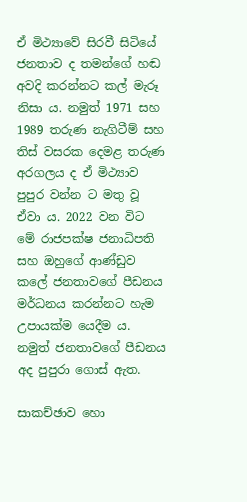ඒ මිථ්‍යාවේ සිරවී සිටියේ ජනතාව ද තමන්ගේ හඬ අවදි කරන්නට කල් මැරූ නිසා ය. නමුත් 1971 සහ 1989 තරුණ නැගිටීම් සහ තිස් වසරක දෙමළ තරුණ අරගලය ද ඒ මිථ්‍යාව පුපුර වන්න ට මතු වූ ඒවා ය. 2022 වන විට මේ රාජපක්ෂ ජනාධිපති සහ ඔහුගේ ආණ්ඩුව කලේ ජනතාවගේ පීඩනය මර්ධනය කරන්නට හැම උපායක්ම යෙදීම ය. නමුත් ජනතාවගේ පීඩනය අද පුපුරා ගොස් ඇත.

සාකච්ඡාව හො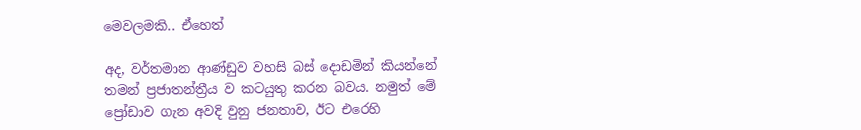මෙවලමකි.. ඒහෙත්

අද, වර්තමාන ආණ්ඩුව වහසි බස් දොඩමින් කියන්නේ තමන් ප්‍රජාතන්ත්‍රීය ව කටයුතු කරන බවය. නමුත් මේ ප්‍රෝඩාව ගැන අවදි වුනු ජනතාව, ඊට එරෙහි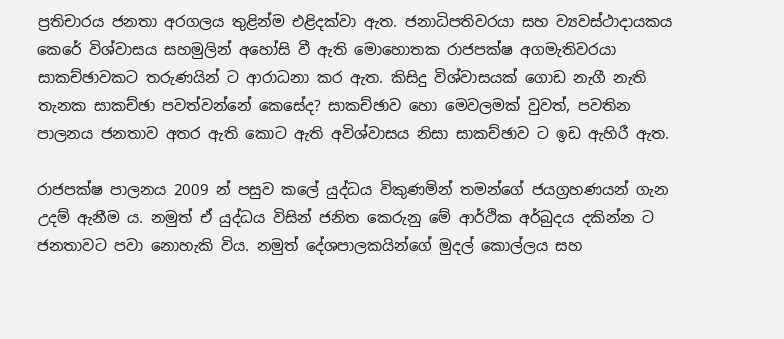ප්‍රතිචාරය ජනතා අරගලය තුළින්ම එළිදක්වා ඇත. ජනාධිපතිවරයා සහ ව්‍යවස්ථාදායකය කෙරේ විශ්වාසය සහමුලින් අහෝසි වී ඇති මොහොතක රාජපක්ෂ අගමැතිවරයා සාකච්ඡාවකට තරුණයින් ට ආරාධනා කර ඇත. කිසිදු විශ්වාසයක් ගොඩ නැගී නැති තැනක සාකච්ඡා පවත්වන්නේ කෙසේද? සාකච්ඡාව හො මෙවලමක් වුවත්, පවතින පාලනය ජනතාව අතර ඇති කොට ඇති අවිශ්වාසය නිසා සාකච්ඡාව ට ඉඩ ඇහිරී ඇත.

රාජපක්ෂ පාලනය 2009 න් පසුව කලේ යුද්ධය විකුණමින් තමන්ගේ ජයග්‍රහණයන් ගැන උදම් ඇනීම ය. නමුත් ඒ යුද්ධය විසින් ජනිත කෙරුනු මේ ආර්ථික අර්බුදය දකින්න ට ජනතාවට පවා නොහැකි විය. නමුත් දේශපාලකයින්ගේ මුදල් කොල්ලය සහ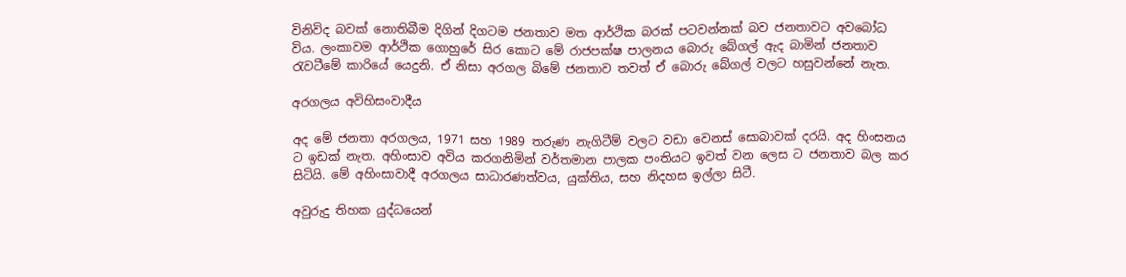විනිවිද බවක් නොතිබීම දිගින් දිගටම ජනතාව මත ආර්ථික බරක් පටවන්නක් බව ජනතාවට අවබෝධ විය. ලංකාවම ආර්ථික ගොහුරේ සිර කොට මේ රාජපක්ෂ පාලනය බොරු බේගල් ඇද බාමින් ජනතාව රැවටීමේ කාරියේ යෙදුනි. ඒ නිසා අරගල බිමේ ජනතාව තවත් ඒ බොරු බේගල් වලට හසුවන්නේ නැත.

අරගලය අවිහිසංවාදීය

අද මේ ජනතා අරගලය, 1971 සහ 1989 තරුණ නැගිටීම් වලට වඩා වෙනස් සොබාවක් දරයි. අද හිංසනය ට ඉඩක් නැත. අහිංසාව අවිය කරගනිමින් වර්තමාන පාලක පංතියට ඉවත් වන ලෙස ට ජනතාව බල කර සිටියි. මේ අහිංසාවාදී අරගලය සාධාරණත්වය, යුක්තිය, සහ නිදහස ඉල්ලා සිටී.

අවුරුදු තිහක යුද්ධයෙන්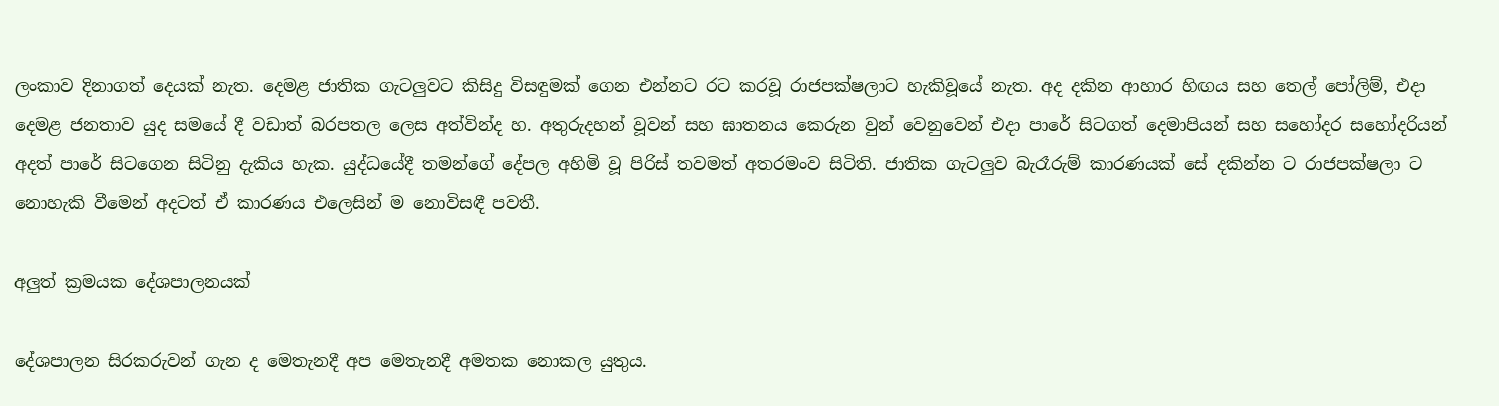ලංකාව දිනාගත් දෙයක් නැත. දෙමළ ජාතික ගැටලුවට කිසිදු විසඳුමක් ගෙන එන්නට රට කරවූ රාජපක්ෂලාට හැකිවූයේ නැත. අද දකින ආහාර හිඟය සහ තෙල් පෝලිම්, එදා දෙමළ ජනතාව යුද සමයේ දී වඩාත් බරපතල ලෙස අත්වින්ද හ. අතුරුදහන් වූවන් සහ ඝාතනය කෙරුන වුන් වෙනුවෙන් එදා පාරේ සිටගත් දෙමාපියන් සහ සහෝදර සහෝදරියන් අදත් පාරේ සිටගෙන සිටිනු දැකිය හැක. යුද්ධයේදී තමන්ගේ දේපල අහිමි වූ පිරිස් තවමත් අතරමංව සිටිති. ජාතික ගැටලුව බැරෑරුම් කාරණයක් සේ දකින්න ට රාජපක්ෂලා ට නොහැකි වීමෙන් අදටත් ඒ කාරණය එලෙසින් ම නොවිසඳී පවතී.

අලුත් ක්‍රමයක දේශපාලනයක්

දේශපාලන සිරකරුවන් ගැන ද මෙතැනදී අප මෙතැනදී අමතක නොකල යුතුය.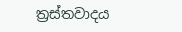ත්‍රස්තවාදය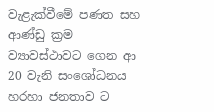වැළැක්වීමේ පණත සහ ආණ්ඩු ක්‍රම ව්‍යාවස්ථාවට ගෙන ආ 20 වැනි සංශෝධනය හරහා ජනතාව ට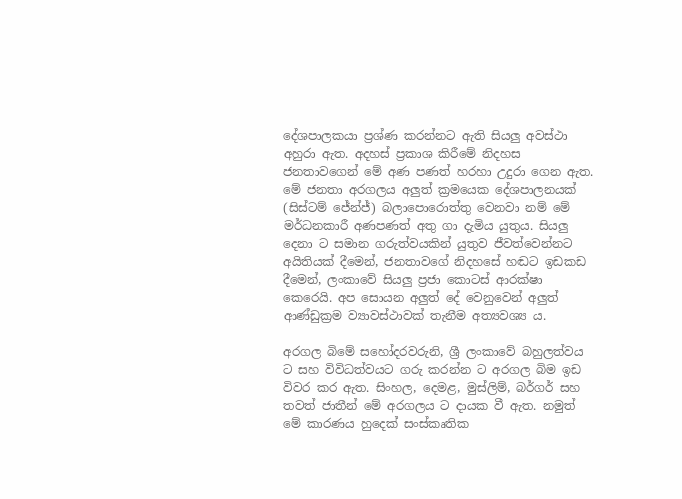දේශපාලකයා ප්‍රශ්ණ කරන්නට ඇති සියලු අවස්ථා අහුරා ඇත. අදහස් ප්‍රකාශ කිරීමේ නිදහස ජනතාවගෙන් මේ අණ පණත් හරහා උදුරා ගෙන ඇත. මේ ජනතා අරගලය අලුත් ක්‍රමයෙක දේශපාලනයක් (සිස්ටම් ජේන්ජ්) බලාපොරොත්තු වෙනවා නම් මේ මර්ධනකාරී අණපණත් අතු ගා දැමිය යුතුය. සියලු දෙනා ට සමාන ගරුත්වයකින් යුතුව ජීවත්වෙන්නට අයිතියක් දීමෙන්, ජනතාවගේ නිදහසේ හඬට ඉඩකඩ දීමෙන්, ලංකාවේ සියලු ප්‍රජා කොටස් ආරක්ෂා කෙරෙයි. අප සොයන අලුත් දේ වෙනුවෙන් අලුත් ආණ්ඩුක්‍රම ව්‍යාවස්ථාවක් තැනීම අත්‍යවශ්‍ය ය.

අරගල බිමේ සහෝදරවරුනි, ශ්‍රී ලංකාවේ බහුලත්වය ට සහ විවිධත්වයට ගරු කරන්න ට අරගල බිම ඉඩ විවර කර ඇත. සිංහල, දෙමළ, මුස්ලිම්, බර්ගර් සහ තවත් ජාතීන් මේ අරගලය ට දායක වී ඇත. නමුත් මේ කාරණය හුදෙක් සංස්කෘතික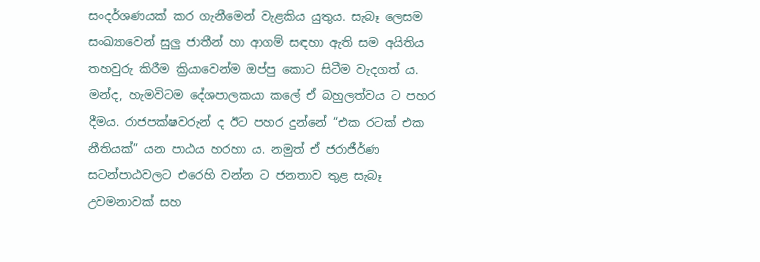සංදර්ශණයක් කර ගැනීමෙන් වැළකිය යුතුය. සැබෑ ලෙසම සංඛ්‍යාවෙන් සුලු ජාතීන් හා ආගම් සඳහා ඇති සම අයිතිය තහවුරු කිරීම ක්‍රියාවෙන්ම ඔප්පු කොට සිටීම වැදගත් ය. මන්ද, හැමවිටම දේශපාලකයා කලේ ඒ බහුලත්වය ට පහර දීමය. රාජපක්ෂවරුන් ද ඊට පහර දුන්නේ “එක රටක් එක නීතියක්” යන පාඨය හරහා ය. නමුත් ඒ ජරාජීර්ණ සටන්පාඨවලට එරෙහි වන්න ට ජනතාව තුළ සැබෑ උවමනාවක් සහ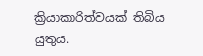ක්‍රියාකාරිත්වයක් තිබිය යුතුය.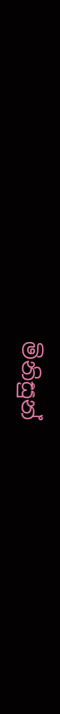මිනිසුන්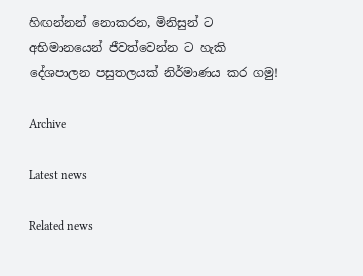හිඟන්නන් නොකරන, මිනිසුන් ට අභිමානයෙන් ජීවත්වෙන්න ට හැකි දේශපාලන පසුතලයක් නිර්මාණය කර ගමු!

Archive

Latest news

Related news